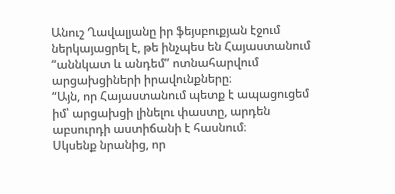Անուշ Ղավալյանը իր ֆեյսբուքյան էջում ներկայացրել է, թե ինչպես են Հայաստանում “աննկատ և անդեմ” ոտնահարվում արցախցիների իրավունքները։
“Այն, որ Հայաստանում պետք է ապացուցեմ իմ՝ արցախցի լինելու փաստը, արդեն աբսուրդի աստիճանի է հասնում։
Սկսենք նրանից, որ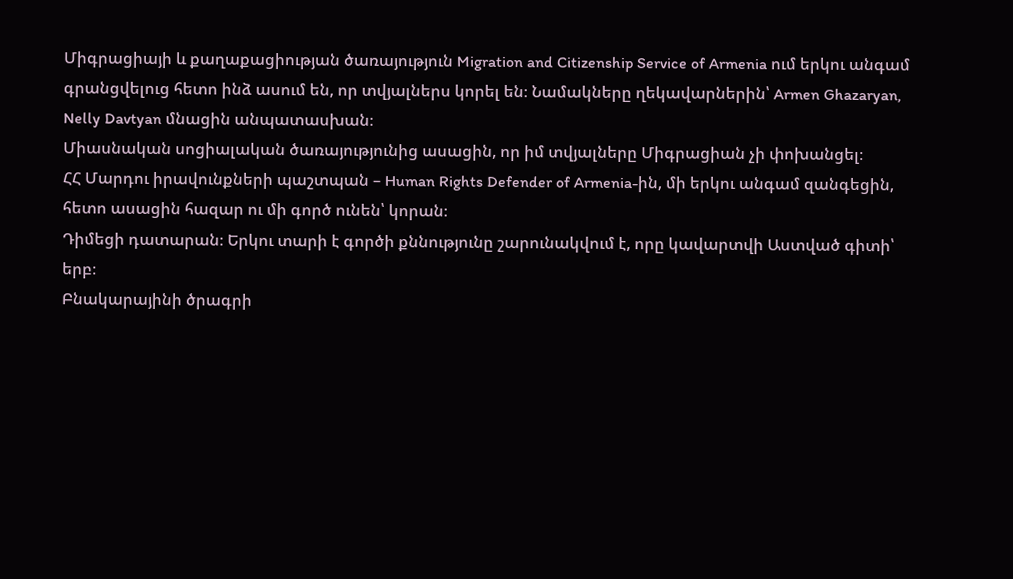Միգրացիայի և քաղաքացիության ծառայություն Migration and Citizenship Service of Armenia ում երկու անգամ գրանցվելուց հետո ինձ ասում են, որ տվյալներս կորել են։ Նամակները ղեկավարներին՝ Armen Ghazaryan, Nelly Davtyan մնացին անպատասխան։
Միասնական սոցիալական ծառայությունից ասացին, որ իմ տվյալները Միգրացիան չի փոխանցել։
ՀՀ Մարդու իրավունքների պաշտպան – Human Rights Defender of Armenia-ին, մի երկու անգամ զանգեցին, հետո ասացին հազար ու մի գործ ունեն՝ կորան։
Դիմեցի դատարան։ Երկու տարի է գործի քննությունը շարունակվում է, որը կավարտվի Աստված գիտի՝ երբ։
Բնակարայինի ծրագրի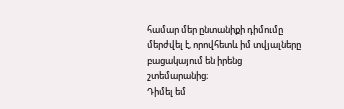համար մեր ընտանիքի դիմումը մերժվել է, որովհետև իմ տվյալները բացակայում են իրենց շտեմարանից։
Դիմել եմ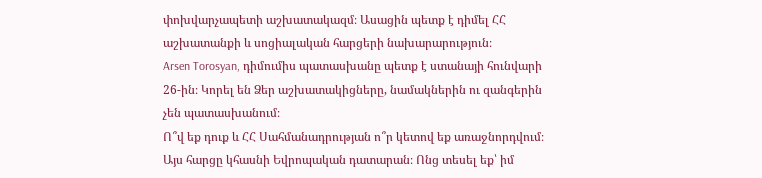փոխվարչապետի աշխատակազմ։ Ասացին պետք է դիմել ՀՀ աշխատանքի և սոցիալական հարցերի նախարարություն։
Arsen Torosyan, դիմումիս պատասխանը պետք է ստանայի հունվարի 26-ին։ Կորել են Ձեր աշխատակիցները, նամակներին ու զանգերին չեն պատասխանում։
Ո՞վ եք դուք և ՀՀ Սահմանադրության ո՞ր կետով եք առաջնորդվում։ Այս հարցը կհասնի Եվրոպական դատարան։ Ոնց տեսել եք՝ իմ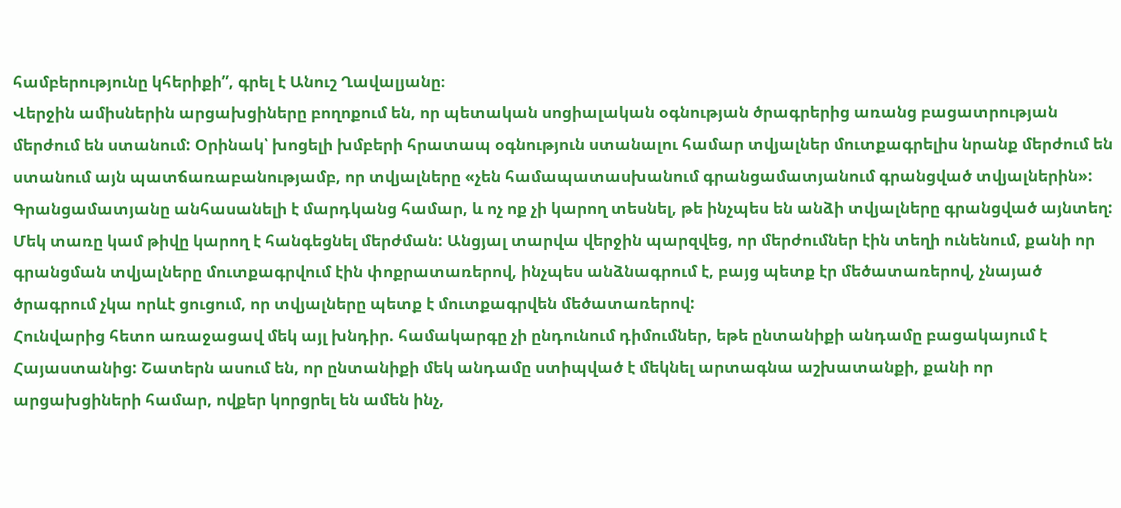համբերությունը կհերիքի”, գրել է Անուշ Ղավալյանը։
Վերջին ամիսներին արցախցիները բողոքում են, որ պետական սոցիալական օգնության ծրագրերից առանց բացատրության մերժում են ստանում: Օրինակ՝ խոցելի խմբերի հրատապ օգնություն ստանալու համար տվյալներ մուտքագրելիս նրանք մերժում են ստանում այն պատճառաբանությամբ, որ տվյալները «չեն համապատասխանում գրանցամատյանում գրանցված տվյալներին»:
Գրանցամատյանը անհասանելի է մարդկանց համար, և ոչ ոք չի կարող տեսնել, թե ինչպես են անձի տվյալները գրանցված այնտեղ: Մեկ տառը կամ թիվը կարող է հանգեցնել մերժման: Անցյալ տարվա վերջին պարզվեց, որ մերժումներ էին տեղի ունենում, քանի որ գրանցման տվյալները մուտքագրվում էին փոքրատառերով, ինչպես անձնագրում է, բայց պետք էր մեծատառերով, չնայած ծրագրում չկա որևէ ցուցում, որ տվյալները պետք է մուտքագրվեն մեծատառերով:
Հունվարից հետո առաջացավ մեկ այլ խնդիր. համակարգը չի ընդունում դիմումներ, եթե ընտանիքի անդամը բացակայում է Հայաստանից: Շատերն ասում են, որ ընտանիքի մեկ անդամը ստիպված է մեկնել արտագնա աշխատանքի, քանի որ արցախցիների համար, ովքեր կորցրել են ամեն ինչ,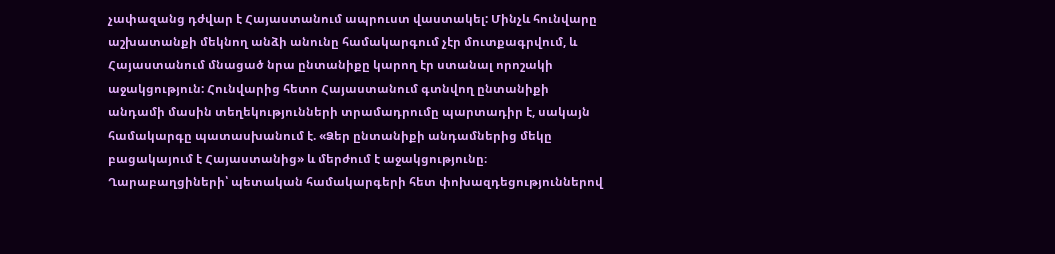չափազանց դժվար է Հայաստանում ապրուստ վաստակել: Մինչև հունվարը աշխատանքի մեկնող անձի անունը համակարգում չէր մուտքագրվում, և Հայաստանում մնացած նրա ընտանիքը կարող էր ստանալ որոշակի աջակցություն: Հունվարից հետո Հայաստանում գտնվող ընտանիքի անդամի մասին տեղեկությունների տրամադրումը պարտադիր է, սակայն համակարգը պատասխանում է. «Ձեր ընտանիքի անդամներից մեկը բացակայում է Հայաստանից» և մերժում է աջակցությունը։
Ղարաբաղցիների՝ պետական համակարգերի հետ փոխազդեցություններով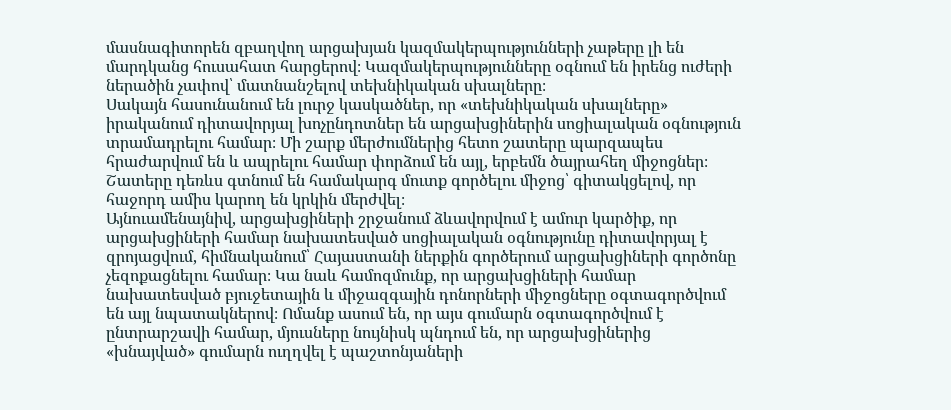մասնագիտորեն զբաղվող արցախյան կազմակերպությունների չաթերը լի են մարդկանց հուսահատ հարցերով։ Կազմակերպությունները օգնում են իրենց ուժերի ներածին չափով՝ մատնանշելով տեխնիկական սխալները։
Սակայն հասունանում են լուրջ կասկածներ, որ «տեխնիկական սխալները» իրականում դիտավորյալ խոչընդոտներ են արցախցիներին սոցիալական օգնություն տրամադրելու համար։ Մի շարք մերժումներից հետո շատերը պարզապես հրաժարվում են և ապրելու համար փորձում են այլ, երբեմն ծայրահեղ միջոցներ։ Շատերը դեռևս գտնում են համակարգ մուտք գործելու միջոց՝ գիտակցելով, որ հաջորդ ամիս կարող են կրկին մերժվել։
Այնուամենայնիվ, արցախցիների շրջանում ձևավորվում է ամուր կարծիք, որ արցախցիների համար նախատեսված սոցիալական օգնությունը դիտավորյալ է զրոյացվում, հիմնականում՝ Հայաստանի ներքին գործերում արցախցիների գործոնը չեզոքացնելու համար։ Կա նաև համոզմունք, որ արցախցիների համար նախատեսված բյուջետային և միջազգային դոնորների միջոցները օգտագործվում են այլ նպատակներով։ Ոմանք ասում են, որ այս գումարն օգտագործվում է ընտրարշավի համար, մյուսները նույնիսկ պնդում են, որ արցախցիներից «խնայված» գումարն ուղղվել է պաշտոնյաների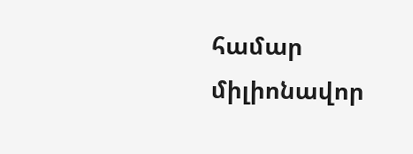համար միլիոնավոր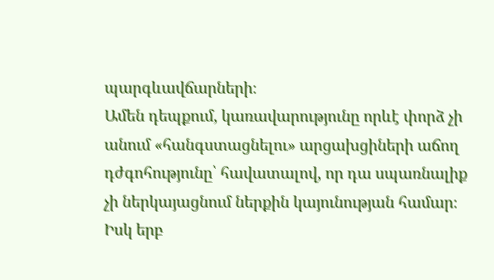պարգևավճարների։
Ամեն դեպքում, կառավարությունը որևէ փորձ չի անում «հանգստացնելու» արցախցիների աճող դժգոհությունը՝ հավատալով, որ դա սպառնալիք չի ներկայացնում ներքին կայունության համար։ Իսկ երբ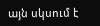այն սկսում է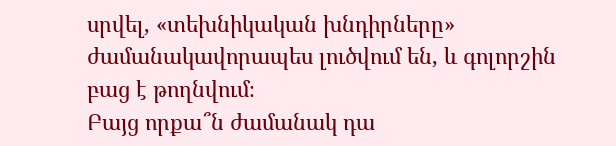սրվել, «տեխնիկական խնդիրները» ժամանակավորապես լուծվում են, և գոլորշին բաց է թողնվում։
Բայց որքա՞ն ժամանակ դա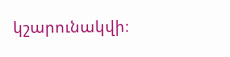կշարունակվի։